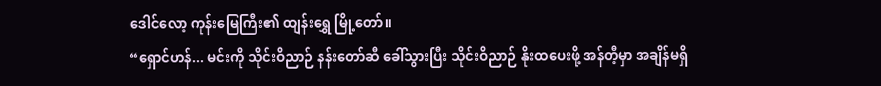ဒေါင်လော့ ကုန်းမြေကြီး၏ ထျန်းရွှေ မြို့တော်။
“ရှောင်ဟန်... မင်းကို သိုင်းဝိညာဉ် နန်းတော်ဆီ ခေါ်သွားပြီး သိုင်းဝိညာဉ် နိုးထပေးဖို့ အန်တီ့မှာ အချိန်မရှိ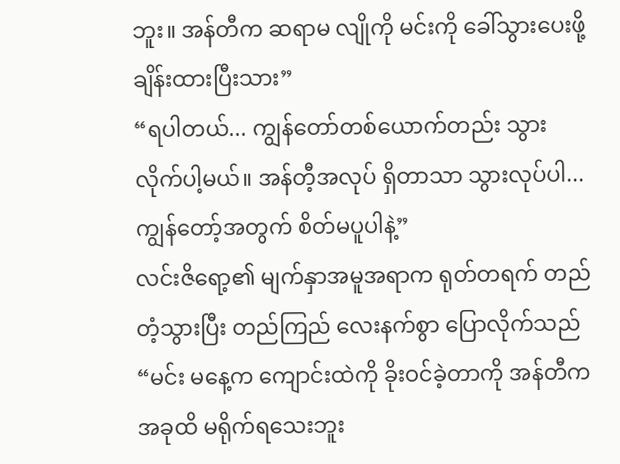ဘူး။ အန်တီက ဆရာမ လျိုကို မင်းကို ခေါ်သွားပေးဖို့ ချိန်းထားပြီးသား”
“ရပါတယ်... ကျွန်တော်တစ်ယောက်တည်း သွားလိုက်ပါ့မယ်။ အန်တီ့အလုပ် ရှိတာသာ သွားလုပ်ပါ... ကျွန်တော့်အတွက် စိတ်မပူပါနဲ့”
လင်းဇိရော့၏ မျက်နှာအမူအရာက ရုတ်တရက် တည်တံ့သွားပြီး တည်ကြည် လေးနက်စွာ ပြောလိုက်သည်
“မင်း မနေ့က ကျောင်းထဲကို ခိုးဝင်ခဲ့တာကို အန်တီက အခုထိ မရိုက်ရသေးဘူး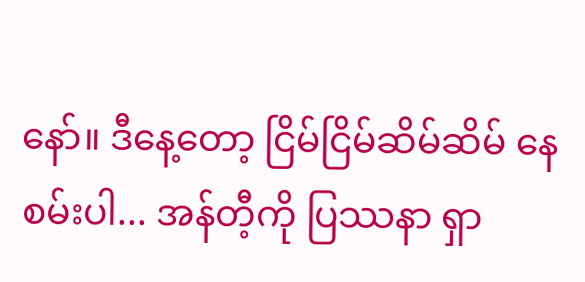နော်။ ဒီနေ့တော့ ငြိမ်ငြိမ်ဆိမ်ဆိမ် နေစမ်းပါ... အန်တီ့ကို ပြဿနာ ရှာ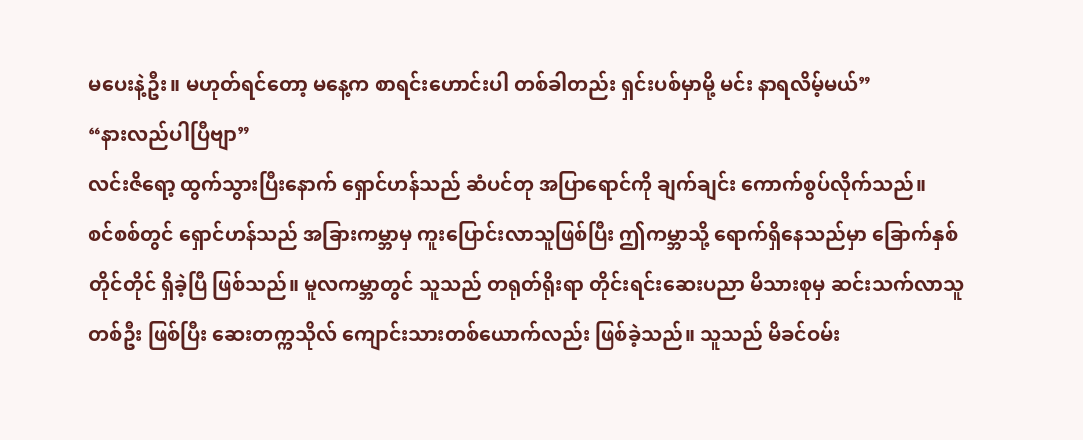မပေးနဲ့ဦး။ မဟုတ်ရင်တော့ မနေ့က စာရင်းဟောင်းပါ တစ်ခါတည်း ရှင်းပစ်မှာမို့ မင်း နာရလိမ့်မယ်”
“နားလည်ပါပြီဗျာ”
လင်းဇိရော့ ထွက်သွားပြီးနောက် ရှောင်ဟန်သည် ဆံပင်တု အပြာရောင်ကို ချက်ချင်း ကောက်စွပ်လိုက်သည်။
စင်စစ်တွင် ရှောင်ဟန်သည် အခြားကမ္ဘာမှ ကူးပြောင်းလာသူဖြစ်ပြီး ဤကမ္ဘာသို့ ရောက်ရှိနေသည်မှာ ခြောက်နှစ်တိုင်တိုင် ရှိခဲ့ပြီ ဖြစ်သည်။ မူလကမ္ဘာတွင် သူသည် တရုတ်ရိုးရာ တိုင်းရင်းဆေးပညာ မိသားစုမှ ဆင်းသက်လာသူတစ်ဦး ဖြစ်ပြီး ဆေးတက္ကသိုလ် ကျောင်းသားတစ်ယောက်လည်း ဖြစ်ခဲ့သည်။ သူသည် မိခင်ဝမ်း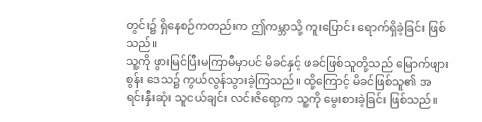တွင်း၌ ရှိနေစဉ်ကတည်းက ဤကမ္ဘာသို့ ကူးပြောင်း ရောက်ရှိခဲ့ခြင်း ဖြစ်သည်။
သူ့ကို ဖွားမြင်ပြီးမကြာမီမှာပင် မိခင်နှင့် ဖခင်ဖြစ်သူတို့သည် မြောက်ဖျားစွန်း ဒေသ၌ ကွယ်လွန်သွားခဲ့ကြသည်။ ထို့ကြောင့် မိခင်ဖြစ်သူ၏ အရင်းနှီးဆုံး သူငယ်ချင်း လင်းဇိရော့က သူ့ကို မွေးစားခဲ့ခြင်း ဖြစ်သည်။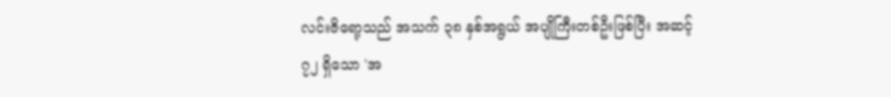လင်းဇိရော့သည် အသက် ၃၈ နှစ်အရွယ် အပျိုကြီးတစ်ဦးဖြစ်ပြီး အဆင့် ၇၂ ရှိသော 'အ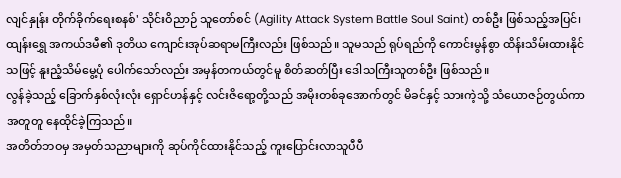လျင်နှုန်း တိုက်ခိုက်ရေးစနစ်' သိုင်းဝိညာဉ် သူတော်စင် (Agility Attack System Battle Soul Saint) တစ်ဦး ဖြစ်သည့်အပြင်၊ ထျန်းရွှေ အကယ်ဒမီ၏ ဒုတိယ ကျောင်းအုပ်ဆရာမကြီးလည်း ဖြစ်သည်။ သူမသည် ရုပ်ရည်ကို ကောင်းမွန်စွာ ထိန်းသိမ်းထားနိုင်သဖြင့် နူးညံ့သိမ်မွေ့ပုံ ပေါက်သော်လည်း အမှန်တကယ်တွင်မူ စိတ်ဆတ်ပြီး ဒေါသကြီးသူတစ်ဦး ဖြစ်သည်။
လွန်ခဲ့သည့် ခြောက်နှစ်လုံးလုံး ရှောင်ဟန်နှင့် လင်းဇိရော့တို့သည် အမိုးတစ်ခုအောက်တွင် မိခင်နှင့် သားကဲ့သို့ သံယောဇဉ်တွယ်ကာ အတူတူ နေထိုင်ခဲ့ကြသည်။
အတိတ်ဘဝမှ အမှတ်သညာများကို ဆုပ်ကိုင်ထားနိုင်သည့် ကူးပြောင်းလာသူပီပီ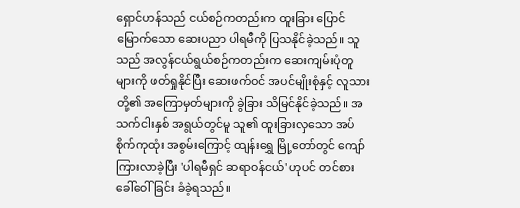ရှောင်ဟန်သည် ငယ်စဉ်ကတည်းက ထူးခြား ပြောင်မြောက်သော ဆေးပညာ ပါရမီကို ပြသနိုင်ခဲ့သည်။ သူသည် အလွန်ငယ်ရွယ်စဉ်ကတည်းက ဆေးကျမ်းပုံတူများကို ဖတ်ရှုနိုင်ပြီး ဆေးဖက်ဝင် အပင်မျိုးစုံနှင့် လူသားတို့၏ အကြောမှတ်များကို ခွဲခြား သိမြင်နိုင်ခဲ့သည်။ အသက်ငါးနှစ် အရွယ်တွင်မူ သူ၏ ထူးခြားလှသော အပ်စိုက်ကုထုံး အစွမ်းကြောင့် ထျန်းရွှေ မြို့တော်တွင် ကျော်ကြားလာခဲ့ပြီး 'ပါရမီရှင် ဆရာဝန်ငယ်' ဟုပင် တင်စား ခေါ်ဝေါ်ခြင်း ခံခဲ့ရသည်။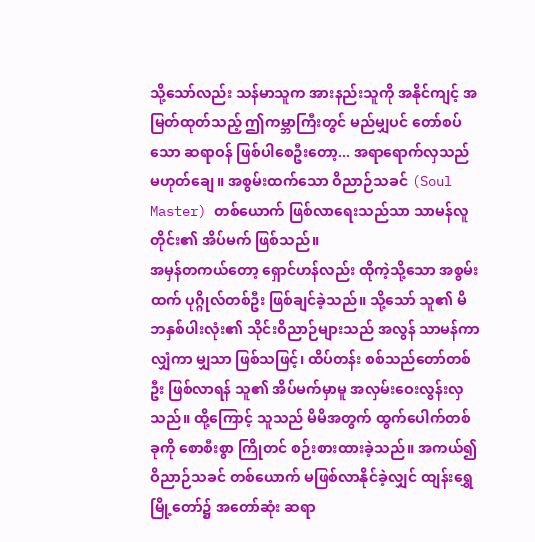သို့သော်လည်း သန်မာသူက အားနည်းသူကို အနိုင်ကျင့် အမြတ်ထုတ်သည့် ဤကမ္ဘာကြီးတွင် မည်မျှပင် တော်စပ်သော ဆရာဝန် ဖြစ်ပါစေဦးတော့... အရာရောက်လှသည် မဟုတ်ချေ။ အစွမ်းထက်သော ဝိညာဉ်သခင် (Soul Master) တစ်ယောက် ဖြစ်လာရေးသည်သာ သာမန်လူတိုင်း၏ အိပ်မက် ဖြစ်သည်။
အမှန်တကယ်တော့ ရှောင်ဟန်လည်း ထိုကဲ့သို့သော အစွမ်းထက် ပုဂ္ဂိုလ်တစ်ဦး ဖြစ်ချင်ခဲ့သည်။ သို့သော် သူ၏ မိဘနှစ်ပါးလုံး၏ သိုင်းဝိညာဉ်များသည် အလွန် သာမန်ကာလျှံကာ မျှသာ ဖြစ်သဖြင့်၊ ထိပ်တန်း စစ်သည်တော်တစ်ဦး ဖြစ်လာရန် သူ၏ အိပ်မက်မှာမူ အလှမ်းဝေးလွန်းလှသည်။ ထို့ကြောင့် သူသည် မိမိအတွက် ထွက်ပေါက်တစ်ခုကို စောစီးစွာ ကြိုတင် စဉ်းစားထားခဲ့သည်။ အကယ်၍ ဝိညာဉ်သခင် တစ်ယောက် မဖြစ်လာနိုင်ခဲ့လျှင် ထျန်းရွှေ မြို့တော်၌ အတော်ဆုံး ဆရာ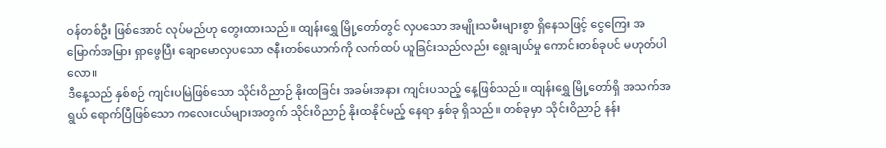ဝန်တစ်ဦး ဖြစ်အောင် လုပ်မည်ဟု တွေးထားသည်။ ထျန်းရွှေ မြို့တော်တွင် လှပသော အမျိုးသမီးများစွာ ရှိနေသဖြင့် ငွေကြေး အမြောက်အမြား ရှာဖွေပြီး ချောမောလှပသော ဇနီးတစ်ယောက်ကို လက်ထပ် ယူခြင်းသည်လည်း ရွေးချယ်မှု ကောင်းတစ်ခုပင် မဟုတ်ပါလော။
ဒီနေ့သည် နှစ်စဉ် ကျင်းပမြဲဖြစ်သော သိုင်းဝိညာဉ် နိုးထခြင်း အခမ်းအနား ကျင်းပသည့် နေ့ဖြစ်သည်။ ထျန်းရွှေ မြို့တော်ရှိ အသက်အရွယ် ရောက်ပြီဖြစ်သော ကလေးငယ်များအတွက် သိုင်းဝိညာဉ် နိုးထနိုင်မည့် နေရာ နှစ်ခု ရှိသည်။ တစ်ခုမှာ သိုင်းဝိညာဉ် နန်း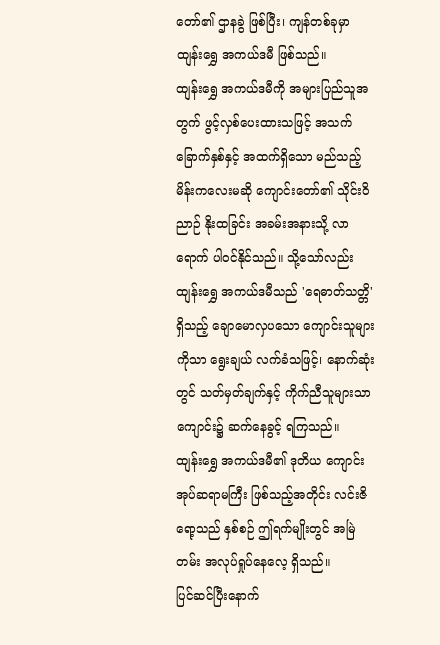တော်၏ ဌာနခွဲ ဖြစ်ပြီး၊ ကျန်တစ်ခုမှာ ထျန်းရွှေ အကယ်ဒမီ ဖြစ်သည်။
ထျန်းရွှေ အကယ်ဒမီကို အများပြည်သူအတွက် ဖွင့်လှစ်ပေးထားသဖြင့် အသက်ခြောက်နှစ်နှင့် အထက်ရှိသော မည်သည့် မိန်းကလေးမဆို ကျောင်းတော်၏ သိုင်းဝိညာဉ် နိုးထခြင်း အခမ်းအနားသို့ လာရောက် ပါဝင်နိုင်သည်။ သို့သော်လည်း ထျန်းရွှေ အကယ်ဒမီသည် 'ရေဓာတ်သတ္တိ' ရှိသည့် ချောမောလှပသော ကျောင်းသူများကိုသာ ရွေးချယ် လက်ခံသဖြင့်၊ နောက်ဆုံးတွင် သတ်မှတ်ချက်နှင့် ကိုက်ညီသူများသာ ကျောင်း၌ ဆက်နေခွင့် ရကြသည်။
ထျန်းရွှေ အကယ်ဒမီ၏ ဒုတိယ ကျောင်းအုပ်ဆရာမကြီး ဖြစ်သည့်အတိုင်း လင်းဇိရော့သည် နှစ်စဉ် ဤရက်မျိုးတွင် အမြဲတမ်း အလုပ်ရှုပ်နေလေ့ ရှိသည်။
ပြင်ဆင်ပြီးနောက်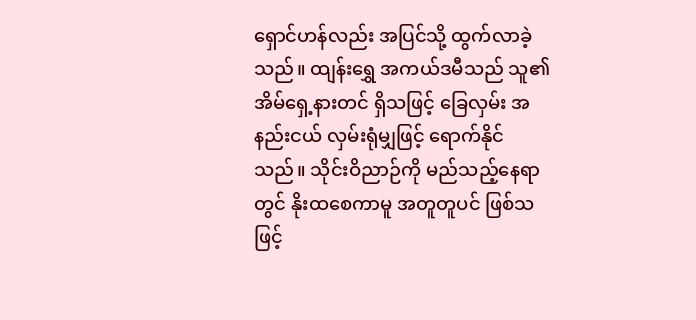ရှောင်ဟန်လည်း အပြင်သို့ ထွက်လာခဲ့သည်။ ထျန်းရွှေ အကယ်ဒမီသည် သူ၏ အိမ်ရှေ့နားတင် ရှိသဖြင့် ခြေလှမ်း အနည်းငယ် လှမ်းရုံမျှဖြင့် ရောက်နိုင်သည်။ သိုင်းဝိညာဉ်ကို မည်သည့်နေရာတွင် နိုးထစေကာမူ အတူတူပင် ဖြစ်သဖြင့်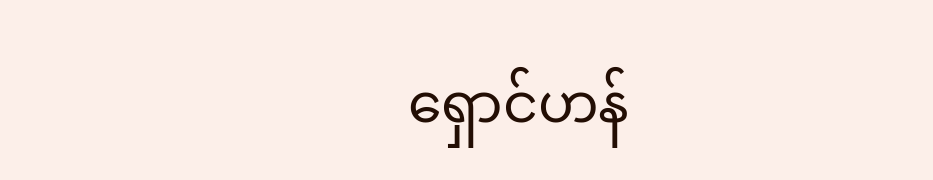ရှောင်ဟန်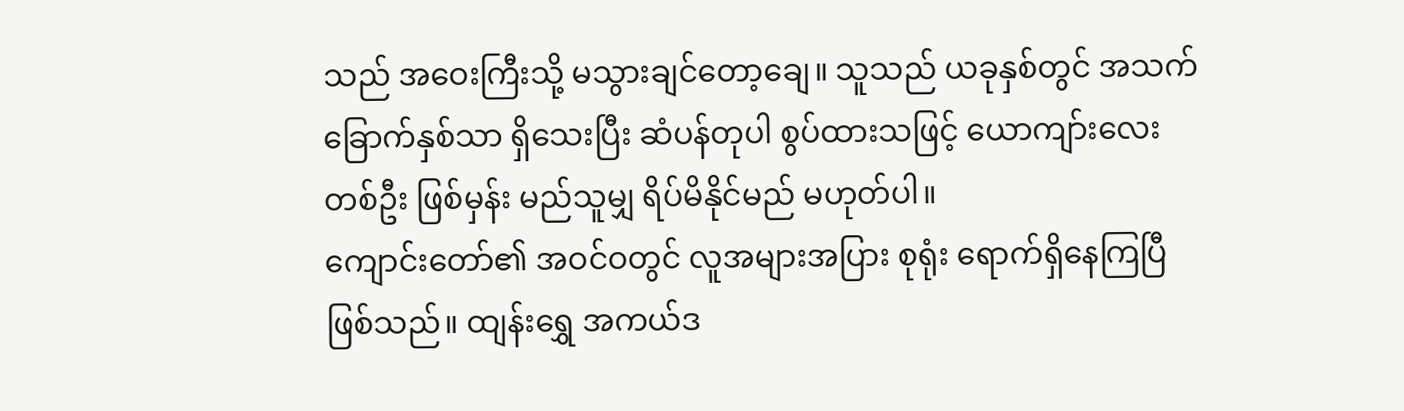သည် အဝေးကြီးသို့ မသွားချင်တော့ချေ။ သူသည် ယခုနှစ်တွင် အသက် ခြောက်နှစ်သာ ရှိသေးပြီး ဆံပန်တုပါ စွပ်ထားသဖြင့် ယောကျာ်းလေးတစ်ဦး ဖြစ်မှန်း မည်သူမျှ ရိပ်မိနိုင်မည် မဟုတ်ပါ။
ကျောင်းတော်၏ အဝင်ဝတွင် လူအများအပြား စုရုံး ရောက်ရှိနေကြပြီ ဖြစ်သည်။ ထျန်းရွှေ အကယ်ဒ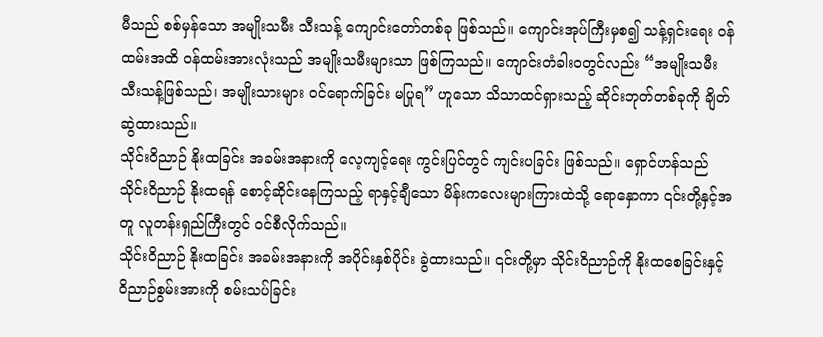မီသည် စစ်မှန်သော အမျိုးသမီး သီးသန့် ကျောင်းတော်တစ်ခု ဖြစ်သည်။ ကျောင်းအုပ်ကြီးမှစ၍ သန့်ရှင်းရေး ဝန်ထမ်းအထိ ဝန်ထမ်းအားလုံးသည် အမျိုးသမီးများသာ ဖြစ်ကြသည်။ ကျောင်းတံခါးဝတွင်လည်း “အမျိုးသမီး သီးသန့်ဖြစ်သည်၊ အမျိုးသားများ ဝင်ရောက်ခြင်း မပြုရ” ဟူသော သိသာထင်ရှားသည့် ဆိုင်းဘုတ်တစ်ခုကို ချိတ်ဆွဲထားသည်။
သိုင်းဝိညာဉ် နိုးထခြင်း အခမ်းအနားကို လေ့ကျင့်ရေး ကွင်းပြင်တွင် ကျင်းပခြင်း ဖြစ်သည်။ ရှောင်ဟန်သည် သိုင်းဝိညာဉ် နိုးထရန် စောင့်ဆိုင်းနေကြသည့် ရာနှင့်ချီသော မိန်းကလေးများကြားထဲသို့ ရောနှောကာ ၎င်းတို့နှင့်အတူ လူတန်းရှည်ကြီးတွင် ဝင်စီလိုက်သည်။
သိုင်းဝိညာဉ် နိုးထခြင်း အခမ်းအနားကို အပိုင်းနှစ်ပိုင်း ခွဲထားသည်။ ၎င်းတို့မှာ သိုင်းဝိညာဉ်ကို နိုးထစေခြင်းနှင့် ဝိညာဉ်စွမ်းအားကို စမ်းသပ်ခြင်း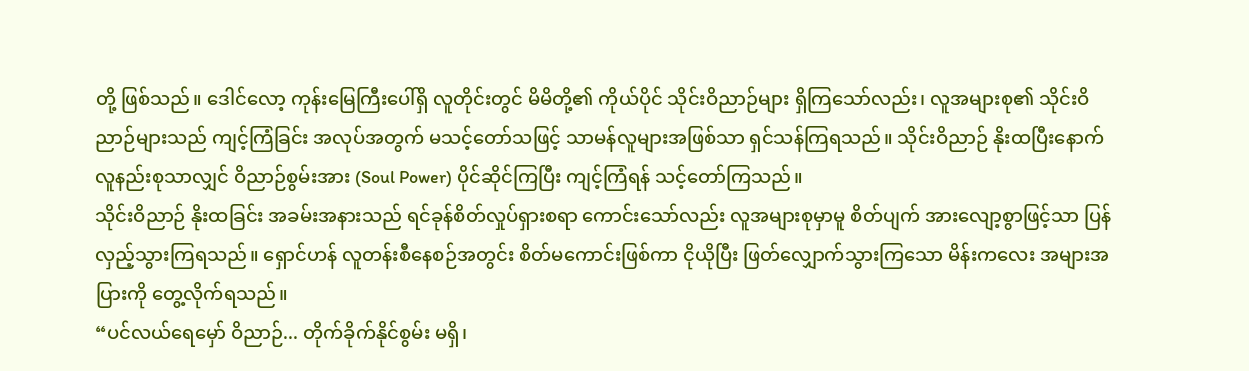တို့ ဖြစ်သည်။ ဒေါင်လော့ ကုန်းမြေကြီးပေါ်ရှိ လူတိုင်းတွင် မိမိတို့၏ ကိုယ်ပိုင် သိုင်းဝိညာဉ်များ ရှိကြသော်လည်း၊ လူအများစု၏ သိုင်းဝိညာဉ်များသည် ကျင့်ကြံခြင်း အလုပ်အတွက် မသင့်တော်သဖြင့် သာမန်လူများအဖြစ်သာ ရှင်သန်ကြရသည်။ သိုင်းဝိညာဉ် နိုးထပြီးနောက် လူနည်းစုသာလျှင် ဝိညာဉ်စွမ်းအား (Soul Power) ပိုင်ဆိုင်ကြပြီး ကျင့်ကြံရန် သင့်တော်ကြသည်။
သိုင်းဝိညာဉ် နိုးထခြင်း အခမ်းအနားသည် ရင်ခုန်စိတ်လှုပ်ရှားစရာ ကောင်းသော်လည်း လူအများစုမှာမူ စိတ်ပျက် အားလျော့စွာဖြင့်သာ ပြန်လှည့်သွားကြရသည်။ ရှောင်ဟန် လူတန်းစီနေစဉ်အတွင်း စိတ်မကောင်းဖြစ်ကာ ငိုယိုပြီး ဖြတ်လျှောက်သွားကြသော မိန်းကလေး အများအပြားကို တွေ့လိုက်ရသည်။
“ပင်လယ်ရေမှော် ဝိညာဉ်... တိုက်ခိုက်နိုင်စွမ်း မရှိ၊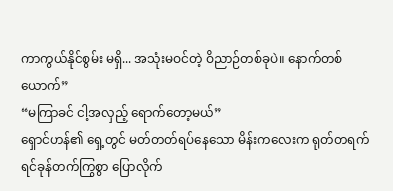ကာကွယ်နိုင်စွမ်း မရှိ... အသုံးမဝင်တဲ့ ဝိညာဉ်တစ်ခုပဲ။ နောက်တစ်ယောက်”
“မကြာခင် ငါ့အလှည့် ရောက်တော့မယ်”
ရှောင်ဟန်၏ ရှေ့တွင် မတ်တတ်ရပ်နေသော မိန်းကလေးက ရုတ်တရက် ရင်ခုန်တက်ကြွစွာ ပြောလိုက်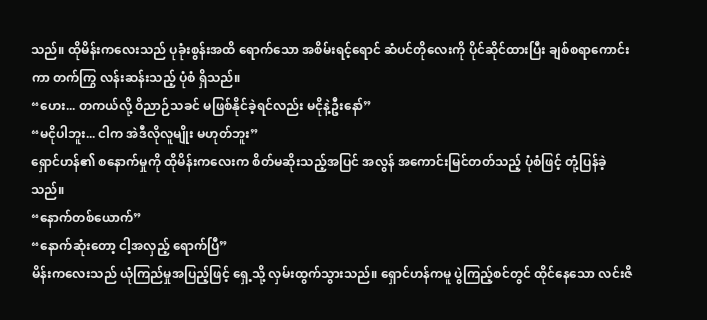သည်။ ထိုမိန်းကလေးသည် ပုခုံးစွန်းအထိ ရောက်သော အစိမ်းရင့်ရောင် ဆံပင်တိုလေးကို ပိုင်ဆိုင်ထားပြီး ချစ်စရာကောင်းကာ တက်ကြွ လန်းဆန်းသည့် ပုံစံ ရှိသည်။
“ဟေး... တကယ်လို့ ဝိညာဉ်သခင် မဖြစ်နိုင်ခဲ့ရင်လည်း မငိုနဲ့ဦးနော်”
“မငိုပါဘူး... ငါက အဲဒီလိုလူမျိုး မဟုတ်ဘူး”
ရှောင်ဟန်၏ စနောက်မှုကို ထိုမိန်းကလေးက စိတ်မဆိုးသည့်အပြင် အလွန် အကောင်းမြင်တတ်သည့် ပုံစံဖြင့် တုံ့ပြန်ခဲ့သည်။
“နောက်တစ်ယောက်”
“နောက်ဆုံးတော့ ငါ့အလှည့် ရောက်ပြီ”
မိန်းကလေးသည် ယုံကြည်မှုအပြည့်ဖြင့် ရှေ့သို့ လှမ်းထွက်သွားသည်။ ရှောင်ဟန်ကမူ ပွဲကြည့်စင်တွင် ထိုင်နေသော လင်းဇိ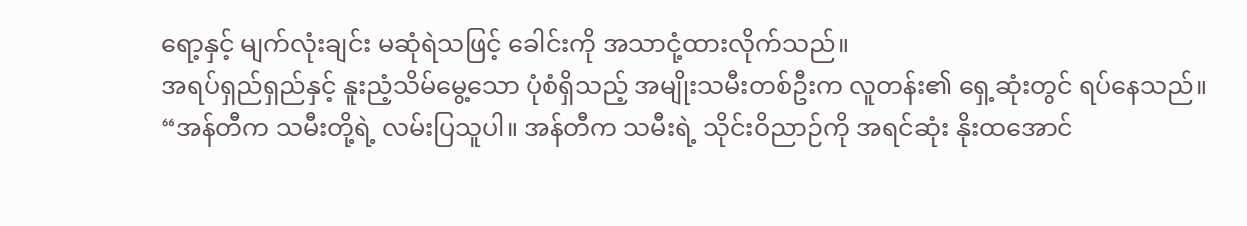ရော့နှင့် မျက်လုံးချင်း မဆုံရဲသဖြင့် ခေါင်းကို အသာငုံ့ထားလိုက်သည်။
အရပ်ရှည်ရှည်နှင့် နူးညံ့သိမ်မွေ့သော ပုံစံရှိသည့် အမျိုးသမီးတစ်ဦးက လူတန်း၏ ရှေ့ဆုံးတွင် ရပ်နေသည်။
“အန်တီက သမီးတို့ရဲ့ လမ်းပြသူပါ။ အန်တီက သမီးရဲ့ သိုင်းဝိညာဉ်ကို အရင်ဆုံး နိုးထအောင်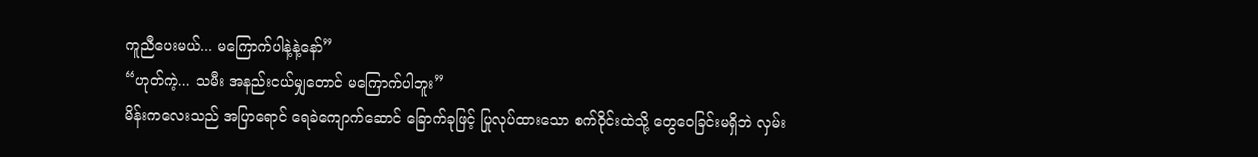ကူညီပေးမယ်... မကြောက်ပါနဲ့နဲ့နော်”
“ဟုတ်ကဲ့... သမီး အနည်းငယ်မျှတောင် မကြောက်ပါဘူး”
မိန်းကလေးသည် အပြာရောင် ရေခဲကျောက်ဆောင် ခြောက်ခုဖြင့် ပြုလုပ်ထားသော စက်ဝိုင်းထဲသို့ တွေဝေခြင်းမရှိဘဲ လှမ်း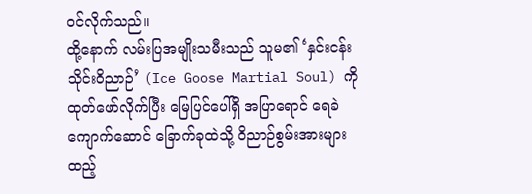ဝင်လိုက်သည်။
ထို့နောက် လမ်းပြအမျိုးသမီးသည် သူမ၏ ‘နှင်းငန်း သိုင်းဝိညာဉ်’ (Ice Goose Martial Soul) ကို ထုတ်ဖော်လိုက်ပြီး မြေပြင်ပေါ်ရှိ အပြာရောင် ရေခဲကျောက်ဆောင် ခြောက်ခုထဲသို့ ဝိညာဉ်စွမ်းအားများ ထည့်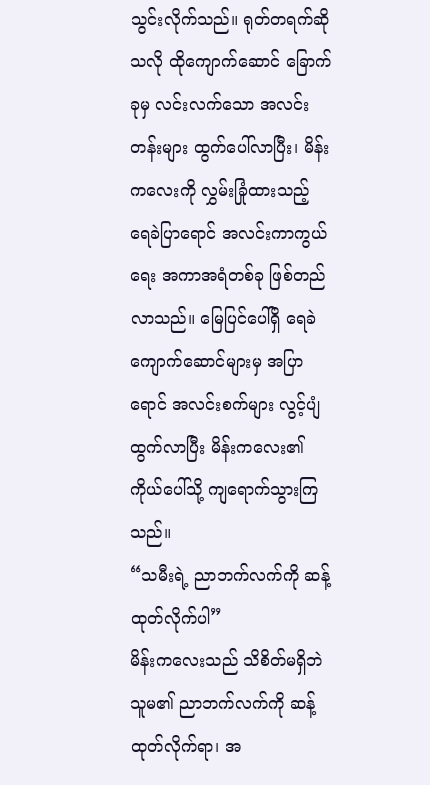သွင်းလိုက်သည်။ ရုတ်တရက်ဆိုသလို ထိုကျောက်ဆောင် ခြောက်ခုမှ လင်းလက်သော အလင်းတန်းများ ထွက်ပေါ်လာပြီး၊ မိန်းကလေးကို လွှမ်းခြုံထားသည့် ရေခဲပြာရောင် အလင်းကာကွယ်ရေး အကာအရံတစ်ခု ဖြစ်တည်လာသည်။ မြေပြင်ပေါ်ရှိ ရေခဲကျောက်ဆောင်များမှ အပြာရောင် အလင်းစက်များ လွင့်ပျံထွက်လာပြီး မိန်းကလေး၏ ကိုယ်ပေါ်သို့ ကျရောက်သွားကြသည်။
“သမီးရဲ့ ညာဘက်လက်ကို ဆန့်ထုတ်လိုက်ပါ”
မိန်းကလေးသည် သိစိတ်မရှိဘဲ သူမ၏ ညာဘက်လက်ကို ဆန့်ထုတ်လိုက်ရာ၊ အ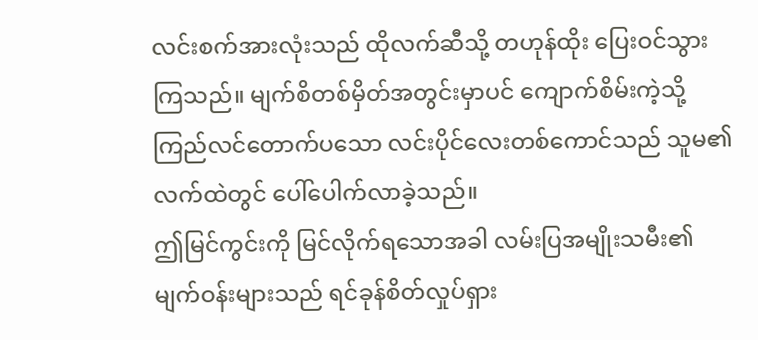လင်းစက်အားလုံးသည် ထိုလက်ဆီသို့ တဟုန်ထိုး ပြေးဝင်သွားကြသည်။ မျက်စိတစ်မှိတ်အတွင်းမှာပင် ကျောက်စိမ်းကဲ့သို့ ကြည်လင်တောက်ပသော လင်းပိုင်လေးတစ်ကောင်သည် သူမ၏ လက်ထဲတွင် ပေါ်ပေါက်လာခဲ့သည်။
ဤမြင်ကွင်းကို မြင်လိုက်ရသောအခါ လမ်းပြအမျိုးသမီး၏ မျက်ဝန်းများသည် ရင်ခုန်စိတ်လှုပ်ရှား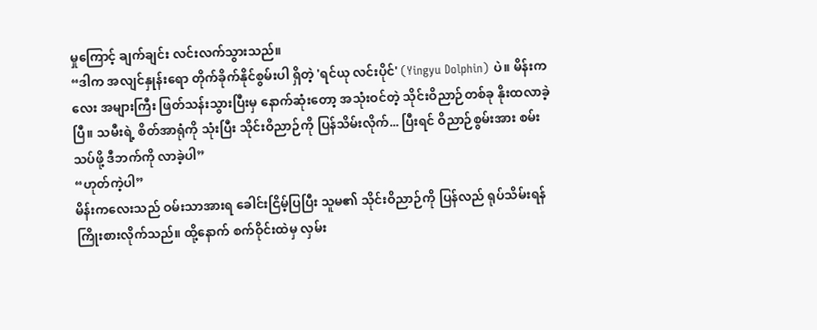မှုကြောင့် ချက်ချင်း လင်းလက်သွားသည်။
“ဒါက အလျင်နှုန်းရော တိုက်ခိုက်နိုင်စွမ်းပါ ရှိတဲ့ 'ရင်ယု လင်းပိုင်' (Yingyu Dolphin) ပဲ။ မိန်းကလေး အများကြီး ဖြတ်သန်းသွားပြီးမှ နောက်ဆုံးတော့ အသုံးဝင်တဲ့ သိုင်းဝိညာဉ်တစ်ခု နိုးထလာခဲ့ပြီ။ သမီးရဲ့ စိတ်အာရုံကို သုံးပြီး သိုင်းဝိညာဉ်ကို ပြန်သိမ်းလိုက်... ပြီးရင် ဝိညာဉ်စွမ်းအား စမ်းသပ်ဖို့ ဒီဘက်ကို လာခဲ့ပါ”
“ဟုတ်ကဲ့ပါ”
မိန်းကလေးသည် ဝမ်းသာအားရ ခေါင်းငြိမ့်ပြပြီး သူမ၏ သိုင်းဝိညာဉ်ကို ပြန်လည် ရုပ်သိမ်းရန် ကြိုးစားလိုက်သည်။ ထို့နောက် စက်ဝိုင်းထဲမှ လှမ်း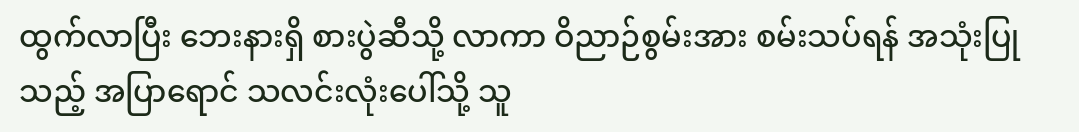ထွက်လာပြီး ဘေးနားရှိ စားပွဲဆီသို့ လာကာ ဝိညာဉ်စွမ်းအား စမ်းသပ်ရန် အသုံးပြုသည့် အပြာရောင် သလင်းလုံးပေါ်သို့ သူ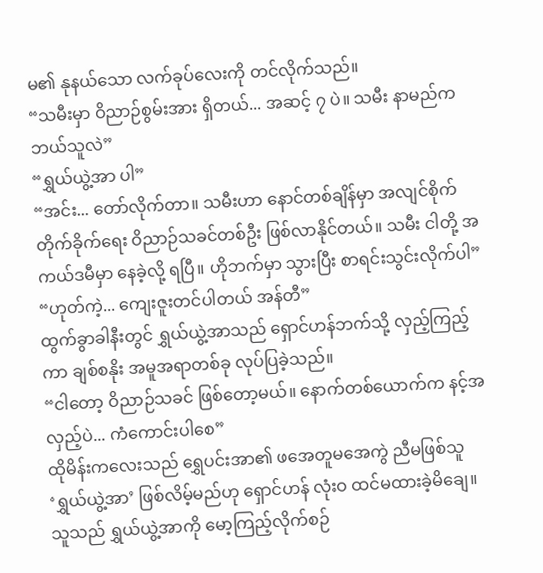မ၏ နုနယ်သော လက်ခုပ်လေးကို တင်လိုက်သည်။
“သမီးမှာ ဝိညာဉ်စွမ်းအား ရှိတယ်... အဆင့် ၇ ပဲ။ သမီး နာမည်က ဘယ်သူလဲ”
“ရွှယ်ယွဲ့အာ ပါ”
“အင်း... တော်လိုက်တာ။ သမီးဟာ နောင်တစ်ချိန်မှာ အလျင်စိုက် တိုက်ခိုက်ရေး ဝိညာဉ်သခင်တစ်ဦး ဖြစ်လာနိုင်တယ်။ သမီး ငါတို့ အကယ်ဒမီမှာ နေခဲ့လို့ ရပြီ။ ဟိုဘက်မှာ သွားပြီး စာရင်းသွင်းလိုက်ပါ”
“ဟုတ်ကဲ့... ကျေးဇူးတင်ပါတယ် အန်တီ”
ထွက်ခွာခါနီးတွင် ရွှယ်ယွဲ့အာသည် ရှောင်ဟန်ဘက်သို့ လှည့်ကြည့်ကာ ချစ်စနိုး အမူအရာတစ်ခု လုပ်ပြခဲ့သည်။
“ငါတော့ ဝိညာဉ်သခင် ဖြစ်တော့မယ်။ နောက်တစ်ယောက်က နင့်အလှည့်ပဲ... ကံကောင်းပါစေ”
ထိုမိန်းကလေးသည် ရွှေပင်းအာ၏ ဖအေတူမအေကွဲ ညီမဖြစ်သူ ‘ရွှယ်ယွဲ့အာ’ ဖြစ်လိမ့်မည်ဟု ရှောင်ဟန် လုံးဝ ထင်မထားခဲ့မိချေ။ သူသည် ရွှယ်ယွဲ့အာကို မော့ကြည့်လိုက်စဉ်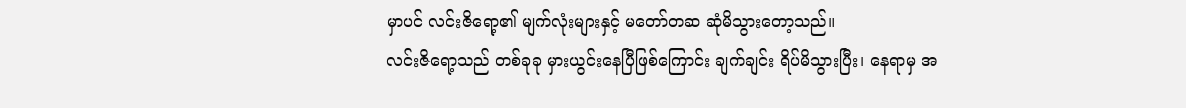မှာပင် လင်းဇိရော့၏ မျက်လုံးများနှင့် မတော်တဆ ဆုံမိသွားတော့သည်။
လင်းဇိရော့သည် တစ်ခုခု မှားယွင်းနေပြီဖြစ်ကြောင်း ချက်ချင်း ရိပ်မိသွားပြီး၊ နေရာမှ အ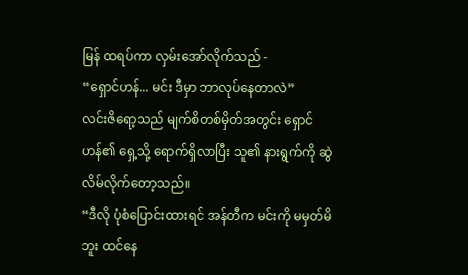မြန် ထရပ်ကာ လှမ်းအော်လိုက်သည် -
“ရှောင်ဟန်... မင်း ဒီမှာ ဘာလုပ်နေတာလဲ”
လင်းဇိရော့သည် မျက်စိတစ်မှိတ်အတွင်း ရှောင်ဟန်၏ ရှေ့သို့ ရောက်ရှိလာပြီး သူ၏ နားရွက်ကို ဆွဲလိမ်လိုက်တော့သည်။
“ဒီလို ပုံစံပြောင်းထားရင် အန်တီက မင်းကို မမှတ်မိဘူး ထင်နေ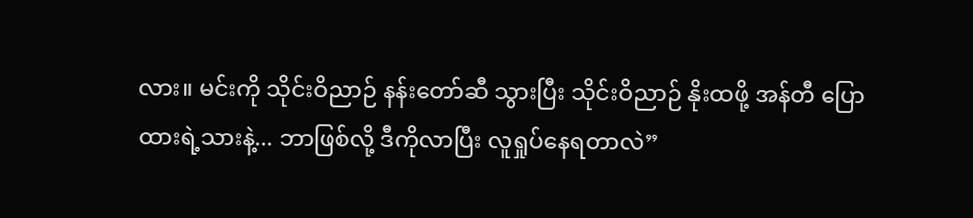လား။ မင်းကို သိုင်းဝိညာဉ် နန်းတော်ဆီ သွားပြီး သိုင်းဝိညာဉ် နိုးထဖို့ အန်တီ ပြောထားရဲ့သားနဲ့... ဘာဖြစ်လို့ ဒီကိုလာပြီး လူရှုပ်နေရတာလဲ”